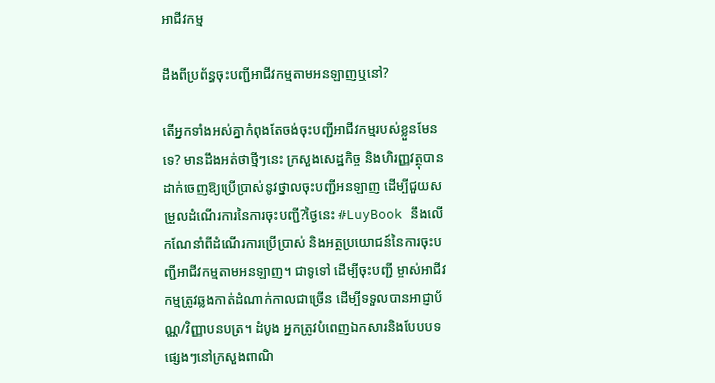អាជីវកម្ម

ដឹងពីប្រព័ន្ធចុះបញ្ជីអាជីវកម្មតាមអនឡាញឬនៅ?

តើអ្នកទាំងអស់គ្នាកំពុងតែចង់ចុះបញ្ជីអាជីវកម្មរបស់ខ្លួនមែនទេ? មានដឹងអត់ថាថ្មីៗនេះ ក្រសួងសេដ្ឋកិច្ច និងហិរញ្ញវត្ថុបានដាក់ចេញឱ្យប្រើប្រាស់នូវថ្នាលចុះបញ្ជីអនឡាញ ដើម្បីជួយសម្រួលដំណើរការនៃការចុះបញ្ជី?ថ្ងៃនេះ #LuyBook នឹងលើកណែនាំពីដំណើរការប្រើប្រាស់ និងអត្ថប្រយោជន៍នៃការចុះបញ្ជីអាជីវកម្មតាមអនឡាញ។ ជាទូទៅ ដើម្បីចុះបញ្ជី ម្ចាស់អាជីវកម្មត្រូវឆ្លងកាត់ដំណាក់កាលជាច្រើន ដើម្បីទទួលបានអាជ្ញាប័ណ្ណ/វិញ្ញាបនបត្រ។ ដំបូង អ្នកត្រូវបំពេញឯកសារនិងបែបបទផ្សេងៗនៅក្រសួងពាណិ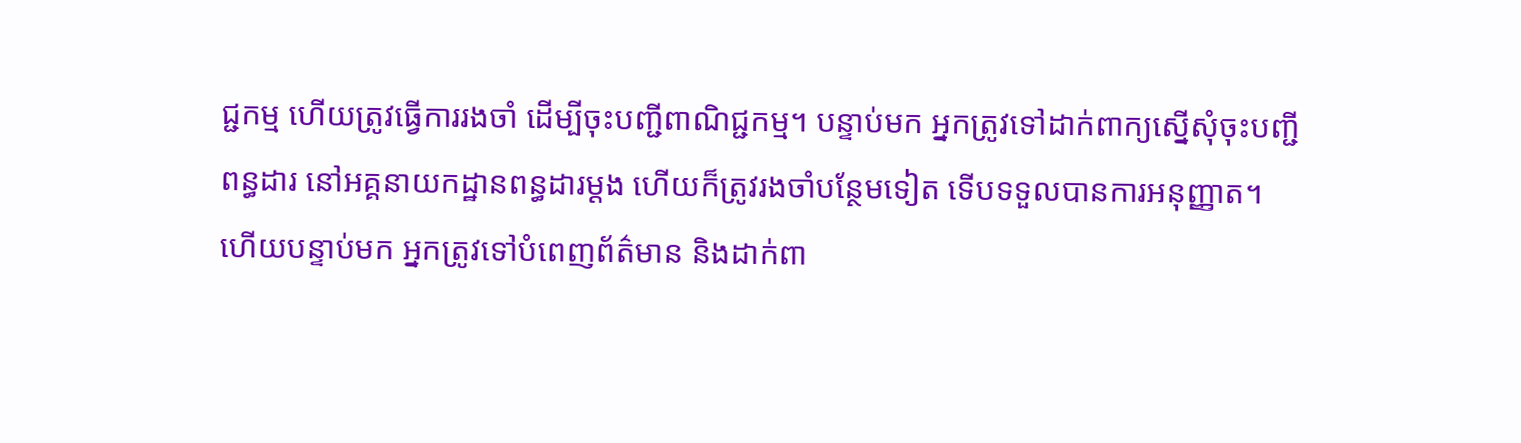ជ្ជកម្ម ហើយត្រូវធ្វើការរងចាំ ដើម្បីចុះបញ្ជីពាណិជ្ជកម្ម។ បន្ទាប់មក អ្នកត្រូវទៅដាក់ពាក្យស្នើសុំចុះបញ្ជីពន្ធដារ នៅអគ្គនាយកដ្ឋានពន្ធដារម្ដង ហើយក៏ត្រូវរងចាំបន្ថែមទៀត ទើបទទួលបានការអនុញ្ញាត។ ហើយបន្ទាប់មក អ្នកត្រូវទៅបំពេញព័ត៌មាន និងដាក់ពា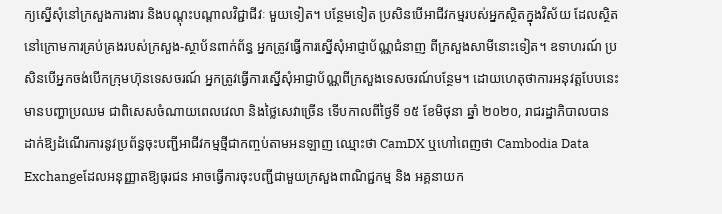ក្យស្នើសុំនៅក្រសួងការងារ និងបណ្ដុះបណ្ដាលវិជ្ជាជីវៈ មួយទៀត។ បន្ថែមទៀត ប្រសិនបើអាជីវកម្មរបស់អ្នកស្ថិតក្នុងវិស័យ ដែលស្ថិតនៅក្រោមការគ្រប់គ្រងរបស់ក្រសួង-ស្ថាប័នពាក់ព័ន្ធ អ្នកត្រូវធ្វើការស្នើសុំអាជ្ញាប័ណ្ណជំនាញ ពីក្រសួងសាមីនោះទៀត។ ឧទាហរណ៍ ប្រសិនបើអ្នកចង់បើកក្រុមហ៊ុនទេសចរណ៍ អ្នកត្រូវធ្វើការស្នើសុំអាជ្ញាប័ណ្ណពីក្រសួងទេសចរណ៍បន្ថែម។ ដោយហេតុថាការអនុវត្តបែបនេះមានបញ្ហាប្រឈម ជាពិសេសចំណាយពេលវេលា និងថ្លៃសេវាច្រើន ទើបកាលពីថ្ងៃទី ១៥ ខែមិថុនា ឆ្នាំ ២០២០, រាជរដ្ឋាភិបាលបាន ដាក់ឱ្យដំណើរការនូវប្រព័ន្ធចុះបញ្ជីអាជីវកម្មថ្មីជាកញ្ចប់តាមអនឡាញ ឈ្មោះថា CamDX ឬហៅពេញថា Cambodia Data Exchangeដែលអនុញ្ញាតឱ្យធុរជន អាចធ្វើការចុះបញ្ជីជាមួយក្រសួងពាណិជ្ជកម្ម និង អគ្គនាយក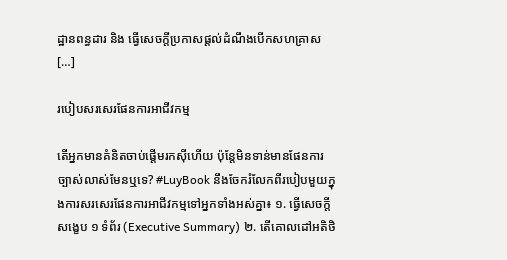ដ្ឋានពន្ធដារ និង ធ្វើសេចក្តីប្រកាសផ្តល់ដំណឹងបើកសហគ្រាស […]

របៀបសរសេរផែនការអាជីវកម្ម

តើអ្នកមានគំនិតចាប់ផ្តើមរកស៊ីហើយ ប៉ុន្តែមិនទាន់មានផែនការច្បាស់លាស់មែនឬទេ? #LuyBook នឹងចែករំលែកពីរបៀបមួយក្នុងការសរសេរផែនការអាជីវកម្មទៅអ្នកទាំងអស់គ្នា៖ ១. ធ្វើសេចក្តីសង្ខេប ១ ទំព័រ (Executive Summary) ២. តើគោលដៅអតិថិ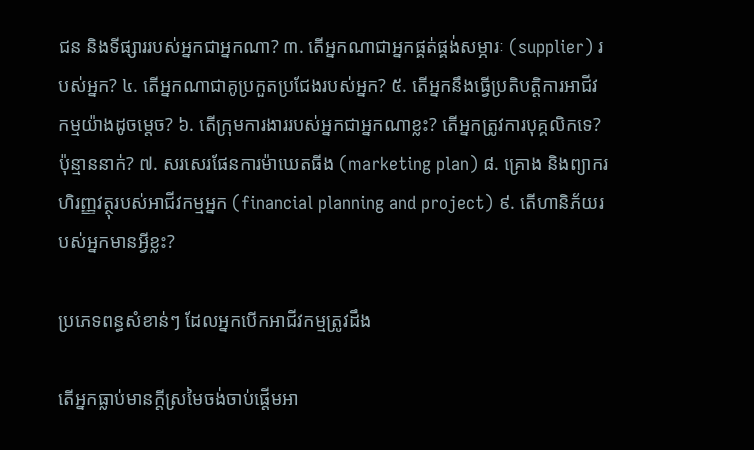ជន និងទីផ្សាររបស់អ្នកជាអ្នកណា? ៣. តើអ្នកណាជាអ្នកផ្គត់ផ្គង់សម្ភារៈ (supplier) របស់អ្នក? ៤. តើអ្នកណាជាគូប្រកួតប្រជែងរបស់អ្នក? ៥. តើអ្នកនឹងធ្វើប្រតិបត្តិការអាជីវកម្មយ៉ាងដូចម្តេច? ៦. តើក្រុមការងាររបស់អ្នកជាអ្នកណាខ្លះ? តើអ្នកត្រូវការបុគ្គលិកទេ? ប៉ុន្មាននាក់? ៧. សរសេរផែនការម៉ាឃេតធីង (marketing plan) ៨. គ្រោង និងព្យាករហិរញ្ញវត្ថុរបស់អាជីវកម្មអ្នក (financial planning and project) ៩. តើហានិភ័យរបស់អ្នកមានអ្វីខ្លះ?

ប្រភេទពន្ធសំខាន់ៗ ដែលអ្នកបើកអាជីវកម្មត្រូវដឹង

តើអ្នកធ្លាប់មានក្តីស្រមៃចង់ចាប់ផ្តើមអា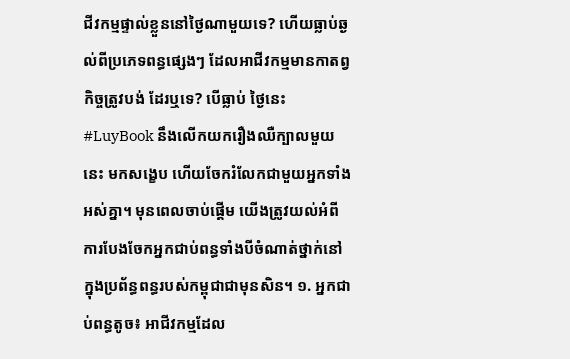ជីវកម្មផ្ទាល់ខ្លួននៅថ្ងៃណាមួយទេ? ហើយធ្លាប់ឆ្ងល់ពីប្រភេទពន្ធផ្សេងៗ ដែលអាជីវកម្មមានកាតព្វកិច្ចត្រូវបង់ ដែរឬទេ? បើធ្លាប់ ថ្ងៃនេះ #LuyBook នឹងលើកយករឿងឈឺក្បាលមួយនេះ មកសង្ខេប ហើយចែករំលែកជាមួយអ្នកទាំងអស់គ្នា។ មុនពេលចាប់ផ្តើម យើងត្រូវយល់អំពីការបែងចែកអ្នកជាប់ពន្ធទាំងបីចំណាត់ថ្នាក់នៅក្នុងប្រព័ន្ធពន្ធរបស់កម្ពុជាជាមុនសិន។ ១. អ្នកជាប់ពន្ធតូច៖ អាជីវកម្មដែល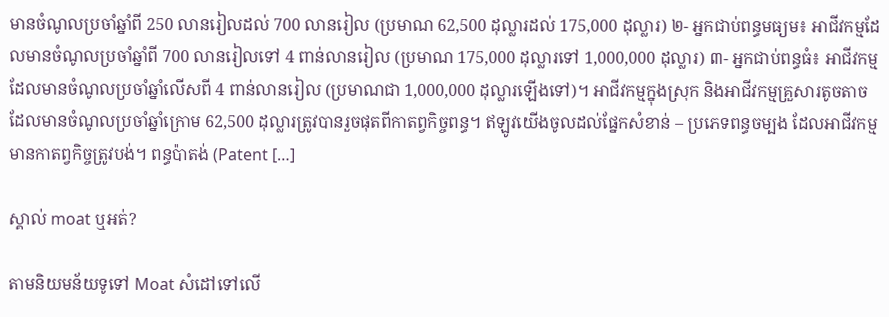មានចំណូលប្រចាំឆ្នាំពី 250 លានរៀលដល់ 700 លានរៀល (ប្រមាណ 62,500 ដុល្លារដល់ 175,000 ដុល្លារ) ២- អ្នកជាប់ពន្ធមធ្យម៖ អាជីវកម្មដែលមានចំណូលប្រចាំឆ្នាំពី 700 លានរៀលទៅ 4 ពាន់លានរៀល (ប្រមាណ 175,000 ដុល្លារទៅ 1,000,000 ដុល្លារ) ៣- អ្នកជាប់ពន្ធធំ៖ អាជីវកម្មដែលមានចំណូលប្រចាំឆ្នាំលើសពី 4 ពាន់លានរៀល (ប្រមាណជា 1,000,000 ដុល្លារឡើងទៅ)។ អាជីវកម្មក្នុងស្រុក និងអាជីវកម្មគ្រួសារតូចតាច ដែលមានចំណូលប្រចាំឆ្នាំក្រោម 62,500 ដុល្លារត្រូវបានរួចផុតពីកាតព្វកិច្ចពន្ធ។ ឥឡូវយើងចូលដល់ផ្នែកសំខាន់ – ប្រភេទពន្ធចម្បង ដែលអាជីវកម្មមានកាតព្វកិច្ចត្រូវបង់។ ពន្ធប៉ាតង់ (Patent […]

ស្គាល់ moat ឬអត់?

តាមនិយមន័យទូទៅ Moat សំដៅទៅលើ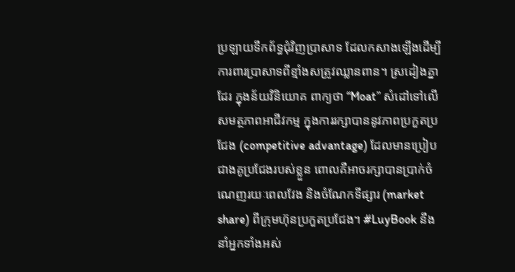ប្រឡាយទឹកព័ទ្ធជុំវិញប្រាសាទ ដែលកសាងឡើងដើម្បីការពារប្រាសាទពីខ្មាំងសត្រូវឈ្លានពាន។ ស្រដៀងគ្នាដែរ ក្នុងន័យវិនិយោគ ពាក្យថា “Moat” សំដៅទៅលើសមត្ថភាពអាជីវកម្ម ក្នុងការរក្សាបាននូវភាពប្រកួតប្រជែង (competitive advantage) ដែលមានប្រៀបជាងគូប្រជែងរបស់ខ្លួន ពោលគឺអាចរក្សាបានប្រាក់ចំណេញរយៈពេលវែង និងចំណែកទីផ្សារ (market share) ពីក្រុមហ៊ុនប្រកួតប្រជែង។ #LuyBook នឹងនាំអ្នកទាំងអស់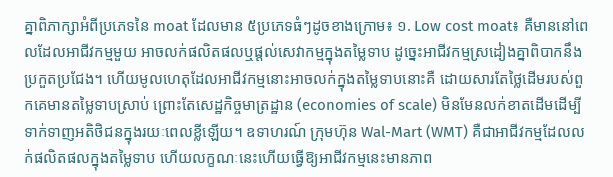គ្នាពិភាក្សាអំពីប្រភេទនៃ moat ដែលមាន ៥ប្រភេទធំៗដូចខាងក្រោម៖ ១. Low cost moat៖ គឺមាននៅពេលដែលអាជីវកម្មមួយ អាចលក់ផលិតផលឬផ្ដល់សេវាកម្មក្នុងតម្លៃទាប ដូច្នេះអាជីវកម្មស្រដៀងគ្នាពិបាកនឹងប្រកួតប្រជែង។ ហើយមូលហេតុដែលអាជីវកម្មនោះអាចលក់ក្នុងតម្លៃទាបនោះគឺ ដោយសារតែថ្លៃដើមរបស់ពួកគេមានតម្លៃទាបស្រាប់ ព្រោះតែសេដ្ឋកិច្ចមាត្រដ្ឋាន (economies of scale) មិនមែនលក់ខាតដើមដើម្បីទាក់ទាញអតិថិជនក្នុងរយៈពេលខ្លីឡើយ។ ឧទាហរណ៍ ក្រុមហ៊ុន Wal-Mart (WMT) គឺជាអាជីវកម្មដែលលក់ផលិតផលក្នុងតម្លៃទាប ហើយលក្ខណៈនេះហើយធ្វើឱ្យអាជីវកម្មនេះមានភាព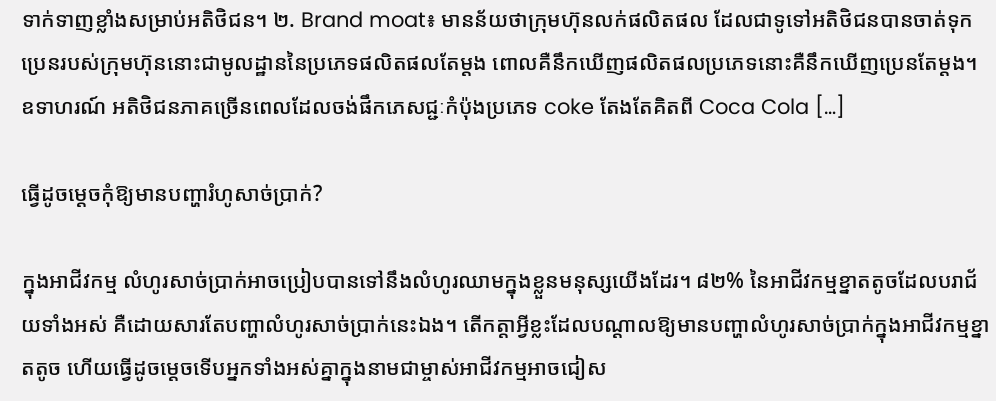ទាក់ទាញខ្លាំងសម្រាប់អតិថិជន។ ២. Brand moat៖ មានន័យថាក្រុមហ៊ុនលក់ផលិតផល ដែលជាទូទៅអតិថិជនបានចាត់ទុកប្រេនរបស់ក្រុមហ៊ុននោះជាមូលដ្ឋាននៃប្រភេទផលិតផលតែម្ដង ពោលគឺនឹកឃើញផលិតផលប្រភេទនោះគឺនឹកឃើញប្រេនតែម្ដង។ ឧទាហរណ៍ អតិថិជនភាគច្រើនពេលដែលចង់ផឹកភេសជ្ជៈកំប៉ុងប្រភេទ coke តែងតែគិតពី Coca Cola […]

ធ្វើដូចម្ដេចកុំឱ្យមានបញ្ហារំហូសាច់ប្រាក់?

ក្នុងអាជីវកម្ម លំហូរសាច់ប្រាក់អាចប្រៀបបានទៅនឹងលំហូរឈាមក្នុងខ្លួនមនុស្សយើងដែរ។ ៨២% នៃអាជីវកម្មខ្នាតតូចដែលបរាជ័យទាំងអស់ គឺដោយសារតែបញ្ហាលំហូរសាច់ប្រាក់នេះឯង។ តើកត្តាអ្វីខ្លះដែលបណ្ដាលឱ្យមានបញ្ហាលំហូរសាច់ប្រាក់ក្នុងអាជីវកម្មខ្នាតតូច ហើយធ្វើដូចម្តេចទើបអ្នកទាំងអស់គ្នាក្នុងនាមជាម្ចាស់អាជីវកម្មអាចជៀស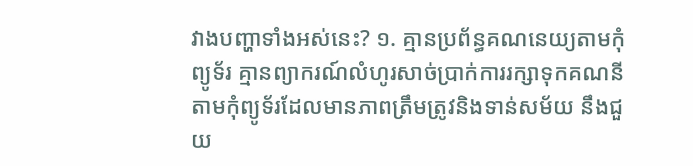វាងបញ្ហាទាំងអស់នេះ? ១. គ្មានប្រព័ន្ធគណនេយ្យតាមកុំព្យូទ័រ គ្មានព្យាករណ៍លំហូរសាច់ប្រាក់ការរក្សាទុកគណនីតាមកុំព្យូទ័រដែលមានភាពត្រឹមត្រូវនិងទាន់សម័យ នឹងជួយ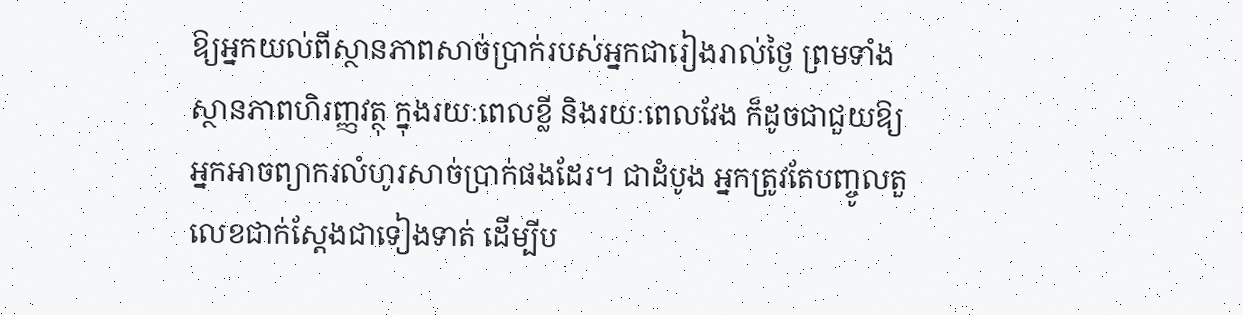ឱ្យអ្នកយល់ពីស្ថានភាពសាច់ប្រាក់របស់អ្នកជារៀងរាល់ថ្ងៃ ព្រមទាំងស្ថានភាពហិរញ្ញវត្ថុ ក្នុងរយៈពេលខ្លី និងរយៈពេលវែង ក៏ដូចជាជួយឱ្យអ្នកអាចព្យាករលំហូរសាច់ប្រាក់ផងដែរ។ ជាដំបូង អ្នកត្រូវតែបញ្ចូលតួលេខជាក់ស្តែងជាទៀងទាត់ ដើម្បីប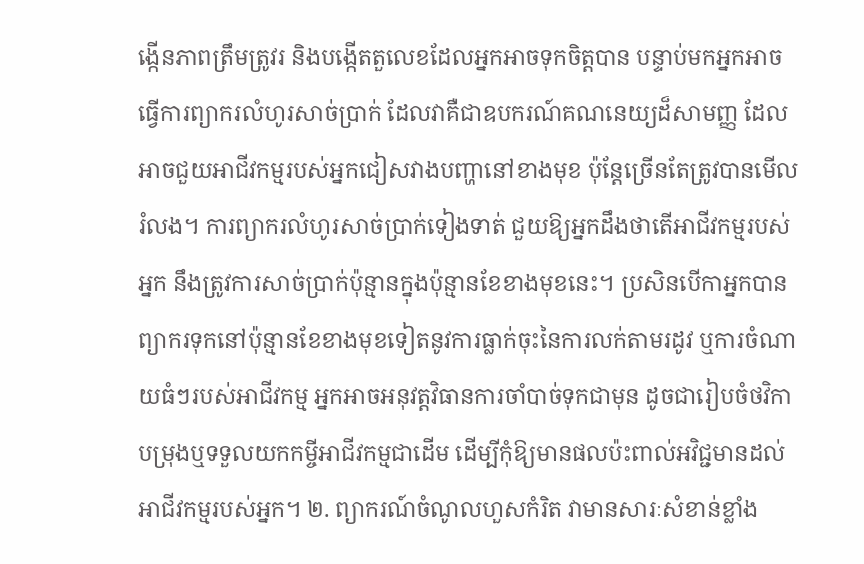ង្កើនភាពត្រឹមត្រូវរ និងបង្កើតតួលេខដែលអ្នកអាចទុកចិត្តបាន បន្ទាប់មកអ្នកអាចធ្វើការព្យាករលំហូរសាច់ប្រាក់ ដែលវាគឺជាឧបករណ៍គណនេយ្យដ៏សាមញ្ញ ដែលអាចជួយអាជីវកម្មរបស់អ្នកជៀសវាងបញ្ហានៅខាងមុខ ប៉ុន្តែច្រើនតែត្រូវបានមើលរំលង។ ការព្យាករលំហូរសាច់ប្រាក់ទៀងទាត់ ជួយឱ្យអ្នកដឹងថាតើអាជីវកម្មរបស់អ្នក នឹងត្រូវការសាច់ប្រាក់ប៉ុន្មានក្នុងប៉ុន្មានខែខាងមុខនេះ។ ប្រសិនបើកាអ្នកបានព្យាករទុកនៅប៉ុន្មានខែខាងមុខទៀតនូវការធ្លាក់ចុះនៃការលក់តាមរដូវ ឬការចំណាយធំៗរបស់អាជីវកម្ម អ្នកអាចអនុវត្តវិធានការចាំបាច់ទុកជាមុន ដូចជារៀបចំថវិកាបម្រុងឬទទួលយកកម្ចីអាជីវកម្មជាដើម ដើម្បីកុំឱ្យមានផលប៉ះពាល់អវិជ្ជមានដល់អាជីវកម្មរបស់អ្នក។ ២. ព្យាករណ៍ចំណូលហួសកំរិត វាមានសារៈសំខាន់ខ្លាំង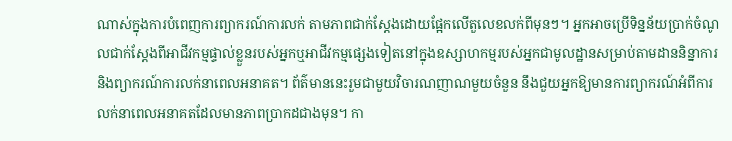ណាស់ក្នុងការបំពេញការព្យាករណ៍ការលក់ តាមភាពជាក់ស្តែងដោយផ្អែកលើតួលេខលក់ពីមុនៗ។ អ្នកអាចប្រើទិន្នន័យប្រាក់ចំណូលជាក់ស្តែងពីអាជីវកម្មផ្ទាល់ខ្លួនរបស់អ្នកឬអាជីវកម្មផ្សេងទៀតនៅក្នុងឧស្សាហកម្មរបស់អ្នកជាមូលដ្ឋានសម្រាប់តាមដាននិន្នាការនិងព្យាករណ៍ការលក់នាពេលអនាគត។ ព័ត៌មាននេះរួមជាមួយវិចារណញាណមួយចំនួន នឹងជួយអ្នកឱ្យមានការព្យាករណ៍អំពីការលក់នាពេលអនាគតដែលមានភាពប្រាកដជាងមុន។ កា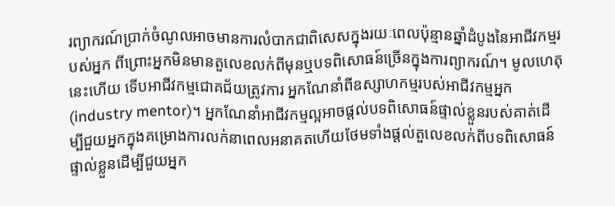រព្យាករណ៍ប្រាក់ចំណូលអាចមានការលំបាកជាពិសេសក្នុងរយៈពេលប៉ុន្មានឆ្នាំដំបូងនៃអាជីវកម្មរបស់អ្នក ពីព្រោះអ្នកមិនមានតួលេខលក់ពីមុនឬបទពិសោធន៍ច្រើនក្នុងការព្យាករណ៍។ មូលហេតុនេះហើយ ទើបអាជីវកម្មជោគជ័យត្រូវការ អ្នកណែនាំពីឧស្សាហកម្មរបស់អាជីវកម្មអ្នក (industry mentor)។ អ្នកណែនាំអាជីវកម្មល្អអាចផ្តល់បទពិសោធន៍ផ្ទាល់ខ្លួនរបស់គាត់ដើម្បីជួយអ្នកក្នុងគម្រោងការលក់នាពេលអនាគតហើយថែមទាំងផ្តល់តួលេខលក់ពីបទពិសោធន៍ផ្ទាល់ខ្លួនដើម្បីជួយអ្នក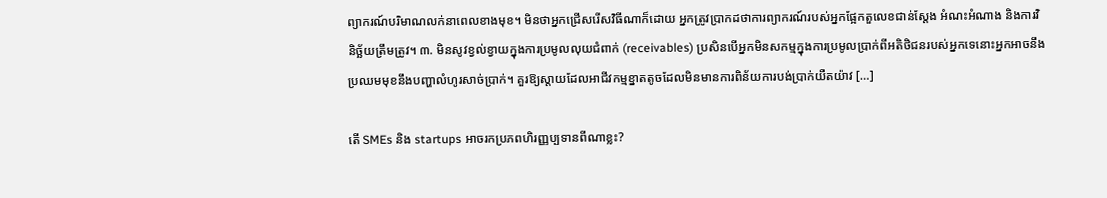ព្យាករណ៍បរិមាណលក់នាពេលខាងមុខ។ មិនថាអ្នកជ្រើសរើសវិធីណាក៏ដោយ អ្នកត្រូវប្រាកដថាការព្យាករណ៍របស់អ្នកផ្អែកតួលេខជាន់ស្ដែង អំណះអំណាង និងការវិនិច្ឆ័យត្រឹមត្រូវ។ ៣. មិនសូវខ្វល់ខ្វាយក្នុងការប្រមូលលុយជំពាក់ (receivables) ប្រសិនបើអ្នកមិនសកម្មក្នុងការប្រមូលប្រាក់ពីអតិថិជនរបស់អ្នកទេនោះអ្នកអាចនឹងប្រឈមមុខនឹងបញ្ហាលំហូរសាច់ប្រាក់។ គួរឱ្យស្តាយដែលអាជីវកម្មខ្នាតតូចដែលមិនមានការពិន័យការបង់ប្រាក់យឺតយ៉ាវ […]

តើ SMEs និង startups អាចរកប្រភពហិរញ្ញប្បទានពីណាខ្លះ?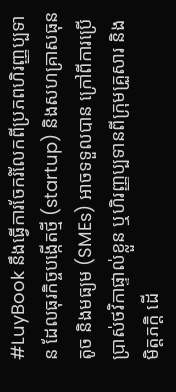#LuyBook នឹងធ្វើការចែករំលែកពីប្រភពហិរញ្ញប្បទាន ដែលធុរកិច្ចបង្កើតថ្មី (startup) និងសហគ្រាសធុនតូច និងមធ្យម (SMEs) អាចទទួលបាន ក្រៅពីការប្រើប្រាស់ថវិកាផ្ទាល់ខ្លួន ឬហិរញ្ញប្បទានពីក្រុមគ្រួសារ និងមិត្តភក្ដិ ដើ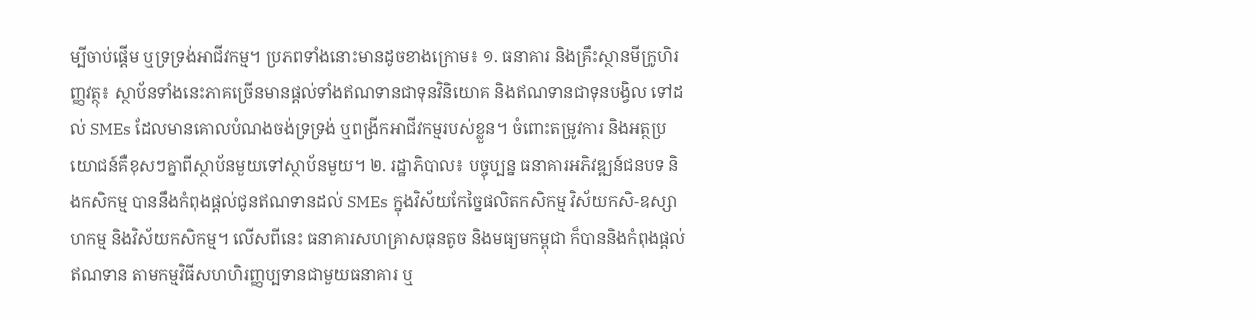ម្បីចាប់ផ្តើម ឬទ្រទ្រង់អាជីវកម្ម។ ប្រភពទាំងនោះមានដូចខាងក្រោម៖ ១. ធនាគារ និងគ្រឹះស្ថានមីក្រូហិរញ្ញវត្ថុ៖ ស្ថាប័នទាំងនេះភាគច្រើនមានផ្ដល់ទាំងឥណទានជាទុនវិនិយោគ និងឥណទានជាទុនបង្វិល ទៅដល់ SMEs ដែលមានគោលបំណងចង់ទ្រទ្រង់ ឬពង្រីកអាជីវកម្មរបស់ខ្លួន។ ចំពោះតម្រូវការ និងអត្ថប្រយោជន៍គឺខុសៗគ្នាពីស្ថាប័នមួយទៅស្ថាប័នមួយ។ ២. រដ្ឋាភិបាល៖ បច្ចុប្បន្ន ធនាគារអភិវឌ្ឍន៍ជនបទ និងកសិកម្ម បាននឹងកំពុងផ្ដល់ជូនឥណទានដល់ SMEs ក្នុងវិស័យកែច្នៃផលិតកសិកម្ម វិស័យកសិ-ឧស្សាហកម្ម និងវិស័យកសិកម្ម។ លើសពីនេះ ធនាគារសហគ្រាសធុនតូច និងមធ្យមកម្ពុជា ក៏បាននិងកំពុងផ្ដល់ឥណទាន តាមកម្មវិធីសហហិរញ្ញប្បទានជាមួយធនាគារ ឬ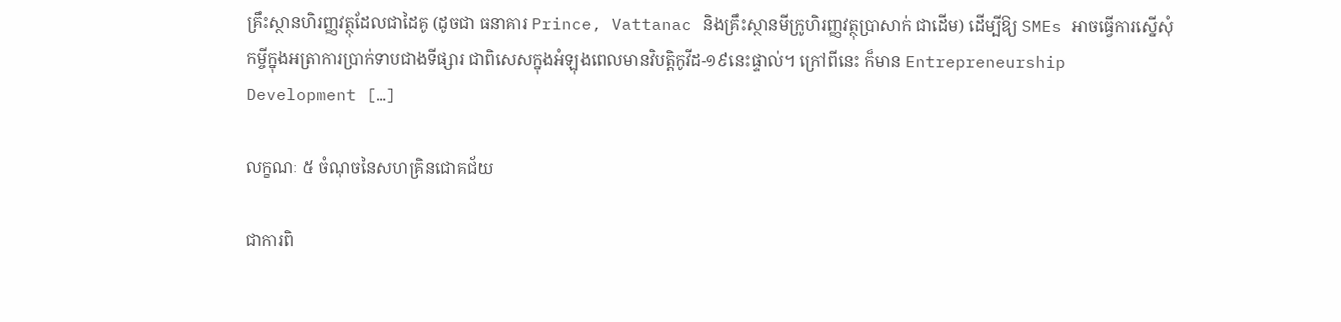គ្រឹះស្ថានហិរញ្ញវត្ថុដែលជាដៃគូ (ដូចជា ធនាគារ Prince, Vattanac និងគ្រឹះស្ថានមីក្រូហិរញ្ញវត្ថុប្រាសាក់ ជាដើម) ដើម្បីឱ្យ SMEs អាចធ្វើការស្នើសុំកម្ចីក្នុងអត្រាការប្រាក់ទាបជាងទីផ្សារ ជាពិសេសក្នុងអំឡុងពេលមានវិបត្តិកូវីដ-១៩នេះផ្ទាល់។ ក្រៅពីនេះ ក៏មាន Entrepreneurship Development […]

លក្ខណៈ ៥ ចំណុចនៃសហគ្រិនជោគជ័យ

ជាការពិ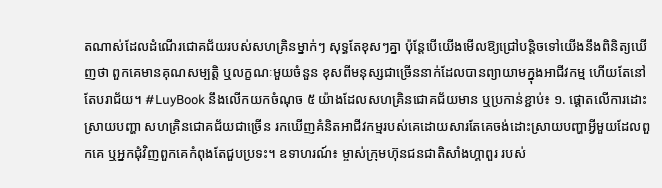តណាស់ដែលដំណើរជោគជ័យរបស់សហគ្រិនម្នាក់ៗ សុទ្ធតែខុសៗគ្នា ប៉ុន្តែបើយើងមើលឱ្យជ្រៅបន្តិចទៅយើងនឹងពិនិត្យឃើញថា ពួកគេមានគុណសម្បត្តិ ឬលក្ខណៈមួយចំនួន ខុសពីមនុស្សជាច្រើននាក់ដែលបានព្យាយាមក្នុងអាជីវកម្ម ហើយតែនៅតែបរាជ័យ។ #LuyBook នឹងលើកយកចំណុច ៥ យ៉ាងដែលសហគ្រិនជោគជ័យមាន ឬប្រកាន់ខ្ជាប់៖ ១. ផ្តោតលើការដោះស្រាយបញ្ហា សហគ្រិនជោគជ័យជាច្រើន រកឃើញគំនិតអាជីវកម្មរបស់គេដោយសារតែគេចង់ដោះស្រាយបញ្ហាអ្វីមួយដែលពួកគេ ឬអ្នកជុំវិញពួកគេកំពុងតែជួបប្រទះ។ ឧទាហរណ៍៖ ម្ចាស់ក្រុមហ៊ុនជនជាតិសាំងហ្គាពួរ របស់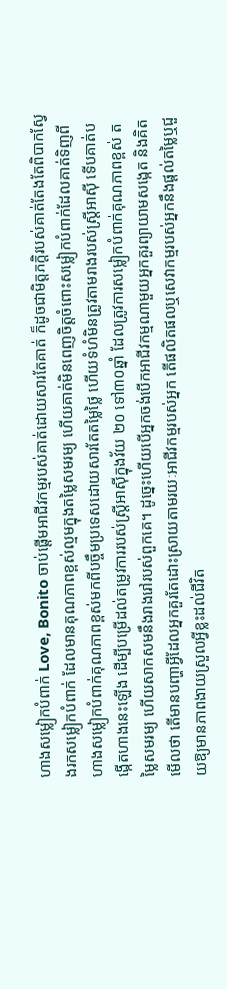ហាងសម្លៀកបំពាក់ Love, Bonito ចាប់ផ្តើមអាជីវកម្មរបស់គាត់ដោយសារតែគាត់ ក៏ដូចជាមិត្តភក្ដិរបស់គាត់តែងតែពិបាកស្វែងរកសម្លៀកបំពាក់ ដែលមានគុណភាពខ្ពស់ល្មមក្នុងតម្លៃសមរម្យ ហើយគាត់មិនពេញចិត្តចំពោះសម្លៀកបំពាក់ដែលគាត់ទិញពីហាងសម្លៀកបំពាក់គុណភាពខ្ពស់មកពីបច្ចឹមប្រទេសដោយសារតែតម្លៃថ្លៃ ហើយទំហំមិនត្រូវតាមរាងរបស់ស្រ្តីអាស៊ី ទើបគាត់បង្កើតហាងនេះឡើង ដើម្បីបម្រើដល់តម្រូវការរបស់ស្រ្តីអាស៊ីក្នុងវ័យ ២០ ទៅ៣០ឆ្នាំ ដែលត្រូវការសម្លៀកបំពាក់គុណភាពខ្ពស់ តម្លៃសមរម្យ ហើយសាកសមនឹងរាងរៅរបស់ពួកគេ។ ដូច្នេះហើយបើអ្នកចង់បើកអាជីវកម្មណាមួយអ្នកគួរព្យាយាមសង្កេត និងគិតមើលថា តើមានបញ្ហាអ្វីដែលអ្នកគួរតែដោះស្រាយតាមរយៈអាជីវកម្មរបស់អ្នក តើផលិតផលឬសេវាកម្មរបស់អ្នកនឹងផ្ដល់តម្លៃឬជួយឱ្យមានភាពងាយស្រួលអ្វីខ្លះដល់ជីវិត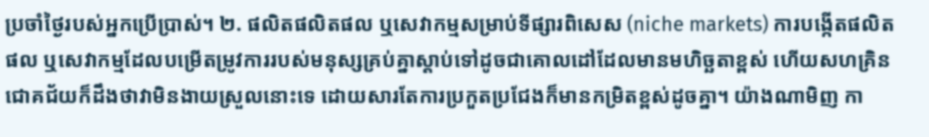ប្រចាំថ្ងៃរបស់អ្នកប្រើប្រាស់។ ២. ផលិតផលិតផល ឬសេវាកម្មសម្រាប់ទីផ្សារពិសេស (niche markets) ការបង្កើតផលិតផល ឬសេវាកម្មដែលបម្រើតម្រូវការរបស់មនុស្សគ្រប់គ្នាស្ដាប់ទៅដូចជាគោលដៅដែលមានមហិច្ឆតាខ្ពស់ ហើយសហគ្រិនជោគជ័យក៏ដឹងថាវាមិនងាយស្រួលនោះទេ ដោយសារតែការប្រកួតប្រជែងក៏មានកម្រិតខ្ពស់ដូចគ្នា។ យ៉ាងណាមិញ កា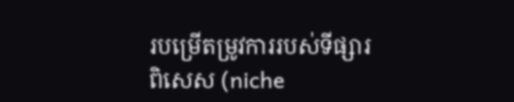របម្រើតម្រូវការរបស់ទីផ្សារពិសេស (niche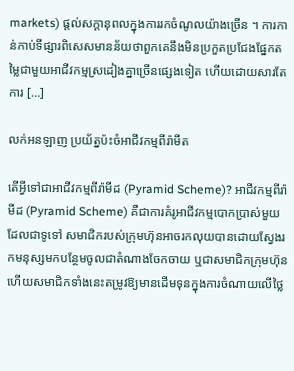markets) ផ្តល់សក្តានុពលក្នុងការរកចំណូលយ៉ាងច្រើន ។ ការកាន់កាប់ទីផ្សារពិសេសមានន័យថាពួកគេនឹងមិនប្រកួតប្រជែងផ្នែកតម្លៃជាមួយអាជីវកម្មស្រដៀងគ្នាច្រើនផ្សេងទៀត ហើយដោយសារតែការ […]

លក់អនឡាញ ប្រយ័ត្នប៉ះចំអាជីវកម្មពីរ៉ាមីត

តើអ្វីទៅជាអាជីវកម្មពីរ៉ាមីដ (Pyramid Scheme)? អាជីវកម្មពីរ៉ាមីដ (Pyramid Scheme) គឺជាការគំរូអាជីវកម្មបោកប្រាស់មួយដែលជាទូទៅ សមាជិករបស់ក្រុមហ៊ុនអាចរកលុយបានដោយស្វែងរកមនុស្សមកបន្ថែមចូលជាតំណាងចែកចាយ ឬជាសមាជិកក្រុមហ៊ុន ហើយសមាជិកទាំងនេះតម្រូវឱ្យមានដើមទុនក្នុងការចំណាយលើថ្លៃ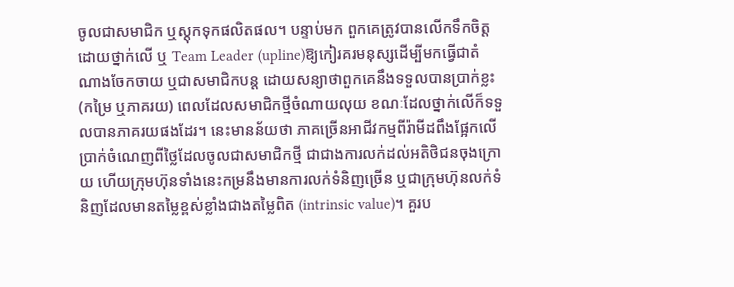ចូលជាសមាជិក ឬស្ដុកទុកផលិតផល។ បន្ទាប់មក ពួកគេត្រូវបានលើកទឹកចិត្តដោយថ្នាក់លើ ឬ Team Leader (upline)ឱ្យកៀរគរមនុស្សដើម្បីមកធ្វើជាតំណាងចែកចាយ ឬជាសមាជិកបន្ត ដោយសន្យាថាពួកគេនឹងទទួលបានប្រាក់ខ្លះ (កម្រៃ ឬភាគរយ) ពេលដែលសមាជិកថ្មីចំណាយលុយ ខណៈដែលថ្នាក់លើក៏ទទួលបានភាគរយផងដែរ។ នេះមានន័យថា ភាគច្រើនអាជីវកម្មពីរ៉ាមីដពឹងផ្អែកលើប្រាក់ចំណេញពីថ្លៃដែលចូលជាសមាជិកថ្មី ជាជាងការលក់ដល់អតិថិជនចុងក្រោយ ហើយក្រុមហ៊ុនទាំងនេះកម្រនឹងមានការលក់ទំនិញច្រើន ឬជាក្រុមហ៊ុនលក់ទំនិញដែលមានតម្លៃខ្ពស់ខ្លាំងជាងតម្លៃពិត (intrinsic value)។ គួរប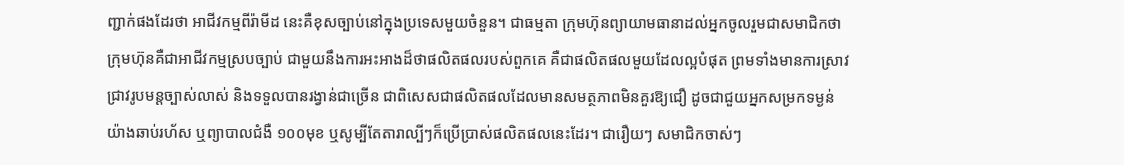ញ្ជាក់ផងដែរថា អាជីវកម្មពីរ៉ាមីដ នេះគឺខុសច្បាប់នៅក្នុងប្រទេសមួយចំនួន។ ជាធម្មតា ក្រុមហ៊ុនព្យាយាមធានាដល់អ្នកចូលរួមជាសមាជិកថា ក្រុមហ៊ុនគឺជាអាជីវកម្មស្របច្បាប់ ជាមួយនឹងការអះអាងដ៏ថាផលិតផលរបស់ពួកគេ គឺជាផលិតផលមួយដែលល្អបំផុត ព្រមទាំងមានការស្រាវជ្រាវរូបមន្តច្បាស់លាស់ និងទទួលបានរង្វាន់ជាច្រើន ជាពិសេសជាផលិតផលដែលមានសមត្ថភាពមិនគួរឱ្យជឿ ដូចជាជួយអ្នកសម្រកទម្ងន់យ៉ាងឆាប់រហ័ស ឬព្យាបាលជំងឺ ១០០មុខ ឬសូម្បីតែតារាល្បីៗក៏ប្រើប្រាស់ផលិតផលនេះដែរ។ ជារឿយៗ សមាជិកចាស់ៗ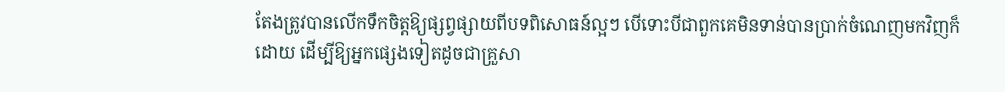តែងត្រូវបានលើកទឹកចិត្តឱ្យផ្សព្វផ្សាយពីបទពិសោធន៍ល្អៗ បើទោះបីជាពួកគេមិនទាន់បានប្រាក់ចំណេញមកវិញក៏ដោយ ដើម្បីឱ្យអ្នកផ្សេងទៀតដូចជាគ្រួសា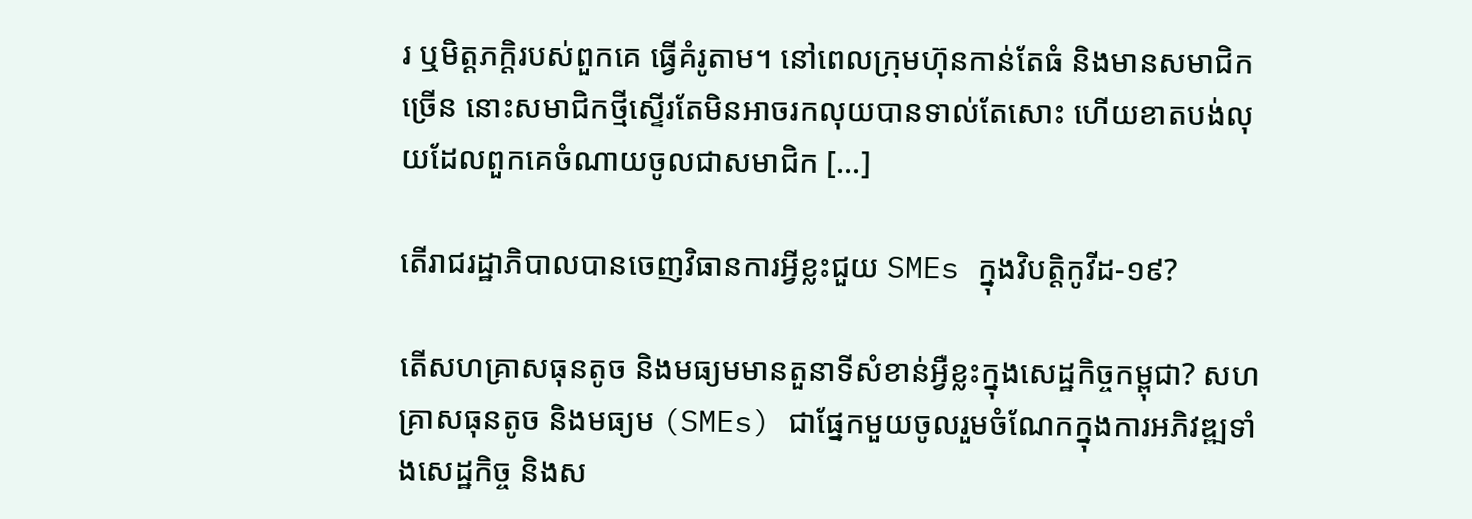រ ឬមិត្តភក្តិរបស់ពួកគេ ធ្វើគំរូតាម។ នៅពេលក្រុមហ៊ុនកាន់តែធំ និងមានសមាជិកច្រើន នោះសមាជិកថ្មីស្ទើរតែមិនអាចរកលុយបានទាល់តែសោះ ហើយខាតបង់លុយដែលពួកគេចំណាយចូលជាសមាជិក […]

តើរាជរដ្ឋាភិបាលបានចេញវិធានការអ្វីខ្លះជួយ SMEs ក្នុងវិបត្តិកូវីដ-១៩?

តើសហគ្រាសធុនតូច និងមធ្យមមានតួនាទីសំខាន់អ្វឺខ្លះក្នុងសេដ្ឋកិច្ចកម្ពុជា? សហគ្រាសធុនតូច និងមធ្យម (SMEs) ជាផ្នែកមួយចូលរួមចំណែកក្នុងការអភិវឌ្ឍទាំងសេដ្ឋកិច្ច និងស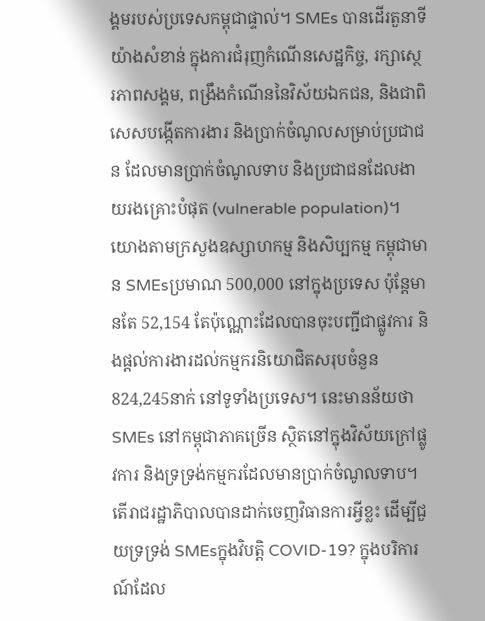ង្គមរបស់ប្រទេសកម្ពុជាផ្ទាល់។ SMEs បានដើរតួនាទីយ៉ាងសំខាន់ ក្នុងការជំរុញកំណើនសេដ្ឋកិច្ច, រក្សាស្ថេរភាពសង្គម, ពង្រឹងកំណើននៃវិស័យឯកជន, និងជាពិសេសបង្កើតការងារ និងប្រាក់ចំណូលសម្រាប់ប្រជាជន ដែលមានប្រាក់ចំណូលទាប និងប្រជាជនដែលងាយរងគ្រោះបំផុត (vulnerable population)។ យោងតាមក្រសួងឧស្សាហកម្ម និងសិប្បកម្ម កម្ពុជាមាន SMEsប្រមាណ 500,000 នៅក្នុងប្រទេស ប៉ុន្តែមានតែ 52,154 តែប៉ុណ្ណោះដែលបានចុះបញ្ជីជាផ្លូវការ និងផ្តល់ការងារដល់កម្មករនិយោជិតសរុបចំនួន 824,245នាក់ នៅទូទាំងប្រទេស។ នេះមានន័យថា SMEs នៅកម្ពុជាភាគច្រើន ស្ថិតនៅក្នុងវិស័យក្រៅផ្លូវការ និងទ្រទ្រង់កម្មករដែលមានប្រាក់ចំណូលទាប។ តើរាជរដ្ឋាភិបាលបានដាក់ចេញវិធានការអ្វីខ្លះ ដើម្បីជួយទ្រទ្រង់ SMEsក្នុងវិបត្តិ COVID-19? ក្នុងបរិការណ៍ដែល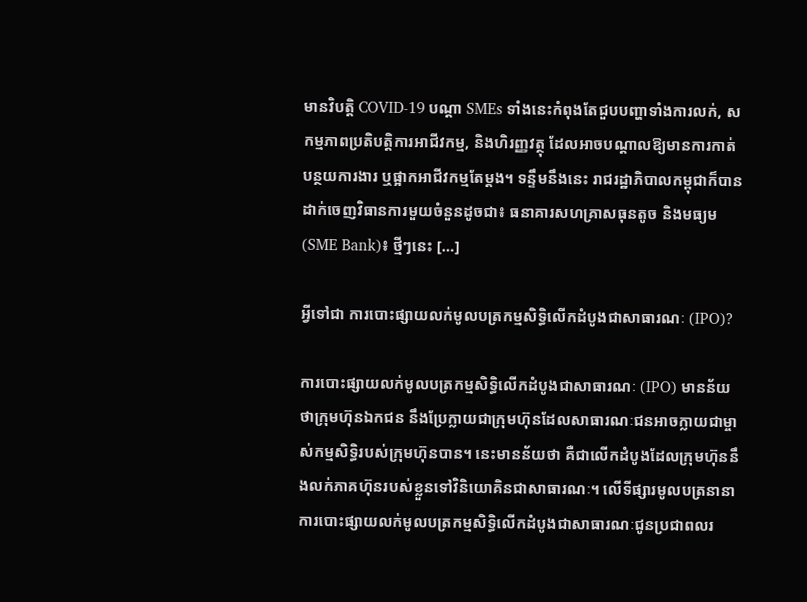មានវិបត្តិ COVID-19 បណ្ដា SMEs ទាំងនេះកំពុងតែជួបបញ្ហាទាំងការលក់, សកម្មភាពប្រតិបត្តិការអាជីវកម្ម, និងហិរញ្ញវត្ថុ ដែលអាចបណ្ដាលឱ្យមានការកាត់បន្ថយការងារ ឬផ្អាកអាជីវកម្មតែម្ដង។ ទន្ទឹមនឹងនេះ រាជរដ្ឋាភិបាលកម្ពុជាក៏បានដាក់ចេញវិធានការមួយចំនួនដូចជា៖ ធនាគារសហគ្រាសធុនតូច និងមធ្យម (SME Bank)៖ ថ្មីៗនេះ […]

អ្វីទៅជា ការបោះផ្សាយលក់មូលបត្រកម្មសិទ្ធិលើកដំបូងជាសាធារណៈ (IPO)?

ការបោះផ្សាយលក់មូលបត្រកម្មសិទ្ធិលើកដំបូងជាសាធារណៈ (IPO) មានន័យថាក្រុមហ៊ុនឯកជន នឹងប្រែក្លាយជាក្រុមហ៊ុនដែលសាធារណៈជនអាចក្លាយជាម្ចាស់កម្មសិទ្ធិរបស់ក្រុមហ៊ុនបាន។ នេះមានន័យថា គឺជាលើកដំបូងដែលក្រុមហ៊ុននឹងលក់ភាគហ៊ុនរបស់ខ្លួនទៅវិនិយោគិនជាសាធារណៈ។ លើទីផ្សារមូលបត្រនានា ការបោះផ្សាយលក់មូលបត្រកម្មសិទ្ធិលើកដំបូងជាសាធារណៈជូនប្រជាពលរ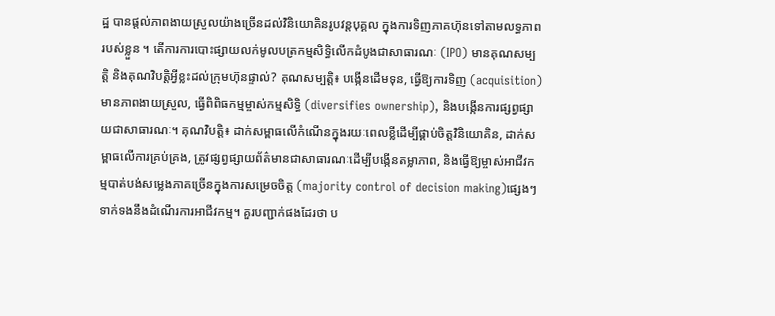ដ្ឋ បានផ្តល់ភាពងាយស្រួលយ៉ាងច្រើនដល់វិនិយោគិនរូបវន្តបុគ្គល ក្នុងការទិញភាគហ៊ុនទៅតាមលទ្ធភាពរបស់ខ្លួន ។ តើការការបោះផ្សាយលក់មូលបត្រកម្មសិទ្ធិលើកដំបូងជាសាធារណៈ (IPO) មានគុណសម្បត្តិ និងគុណវិបត្តិអ្វីខ្លះដល់ក្រុមហ៊ុនផ្ទាល់? គុណសម្បត្តិ៖ បង្កើនដើមទុន, ធ្វើឱ្យការទិញ (acquisition) មានភាពងាយស្រួល, ធ្វើពិពិធកម្មម្ចាស់កម្មសិទ្ធិ (diversifies ownership), និងបង្កើនការផ្សព្វផ្សាយជាសាធារណៈ។ គុណវិបត្តិ៖ ដាក់សម្ពាធលើកំណើនក្នុងរយៈពេលខ្លីដើម្បីផ្គាប់ចិត្តវិនិយោគិន, ដាក់សម្ពាធលើការគ្រប់គ្រង, ត្រូវផ្សព្វផ្សាយព័ត៌មានជាសាធារណៈដើម្បីបង្កើនតម្លាភាព, និងធ្វើឱ្យម្ចាស់អាជីវកម្មបាត់បង់សម្លេងភាគច្រើនក្នុងការសម្រេចចិត្ត (majority control of decision making)ផ្សេងៗទាក់ទងនឹងដំណើរការអាជីវកម្ម។ គួរបញ្ជាក់ផងដែរថា ប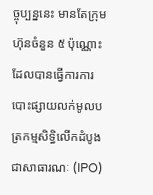ច្ចុប្បន្ននេះ មានតែក្រុមហ៊ុនចំនួន ៥ ប៉ុណ្ណោះដែលបានធ្វើការការបោះផ្សាយលក់មូលបត្រកម្មសិទ្ធិលើកដំបូងជាសាធារណៈ (IPO)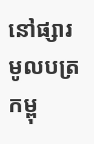នៅផ្សារមូលបត្រកម្ពុ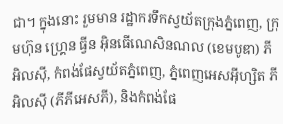ជា។ ក្នុងនោះ រួមមាន រដ្ឋាករទឹកស្វយ័តក្រុងភ្នំពេញ, ក្រុមហ៊ុន ហ្រ្គេន ធ្វីន អ៊ិនធើណេសិនណល (ខេមបូឌា) ភីអិលស៊ី, កំពង់ផែស្វយ័តភ្នំពេញ, ភ្នំពេញអេសអ៊ីហ្សិត ភីអិលស៊ី (ភីភីអេសភី), និងកំពង់ផែ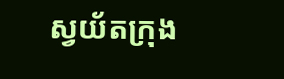ស្វយ័តក្រុង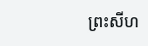ព្រះសីហ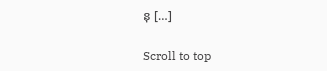នុ […]

Scroll to top